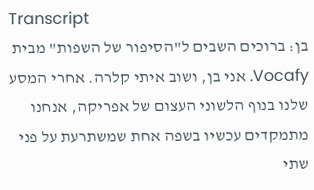Transcript
בן: ברוכים השבים ל"הסיפור של השפות" מבית Vocafy. אני בן, ושוב איתי קלרה. אחרי המסע שלנו בנוף הלשוני העצום של אפריקה, אנחנו מתמקדים עכשיו בשפה אחת שמשתרעת על פני שתי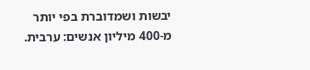יבשות ושמדוברת בפי יותר מ-400 מיליון אנשים: ערבית.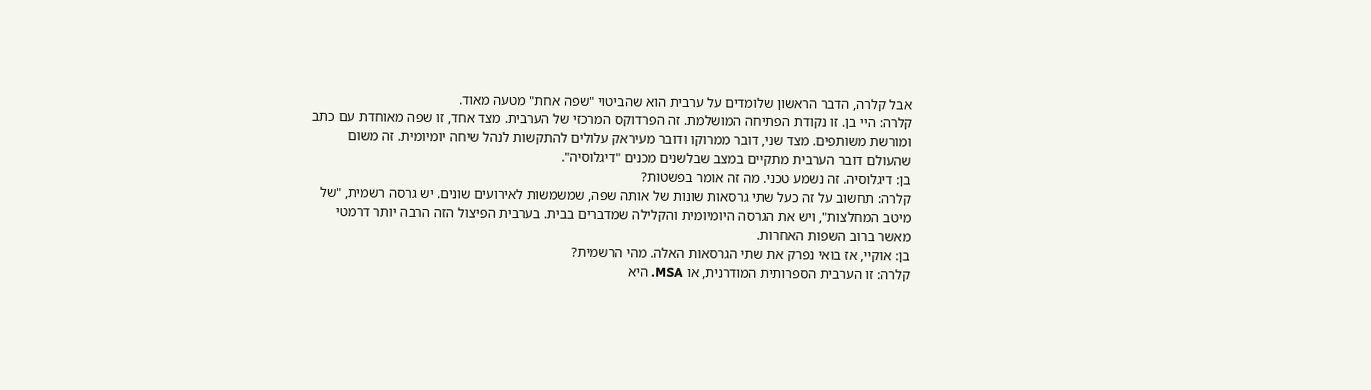אבל קלרה, הדבר הראשון שלומדים על ערבית הוא שהביטוי "שפה אחת" מטעה מאוד.
קלרה: היי בן. זו נקודת הפתיחה המושלמת. זה הפרדוקס המרכזי של הערבית. מצד אחד, זו שפה מאוחדת עם כתב ומורשת משותפים. מצד שני, דובר ממרוקו ודובר מעיראק עלולים להתקשות לנהל שיחה יומיומית. זה משום שהעולם דובר הערבית מתקיים במצב שבלשנים מכנים "דיגלוסיה".
בן: דיגלוסיה. זה נשמע טכני. מה זה אומר בפשטות?
קלרה: תחשוב על זה כעל שתי גרסאות שונות של אותה שפה, שמשמשות לאירועים שונים. יש גרסה רשמית, "של מיטב המחלצות", ויש את הגרסה היומיומית והקלילה שמדברים בבית. בערבית הפיצול הזה הרבה יותר דרמטי מאשר ברוב השפות האחרות.
בן: אוקיי, אז בואי נפרק את שתי הגרסאות האלה. מהי הרשמית?
קלרה: זו הערבית הספרותית המודרנית, או MSA. היא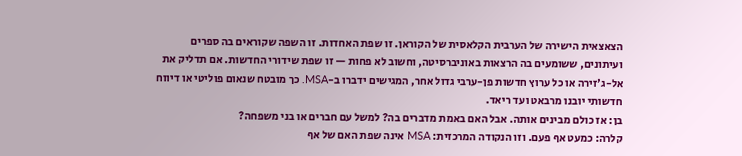הצאצאית הישירה של הערבית הקלאסית של הקוראן. זו שפת האחדות. זו השפה שקוראים בה ספרים ועיתונים, ששומעים בה הרצאות באוניברסיטה, וחשוב לא פחות — זו שפת שידורי החדשות. אם תדליק את אל-ג'זירה או כל ערוץ חדשות פן-ערבי גדול אחר, המגישים ידברו ב-MSA. כך מובטח שנאום פוליטי או דיווח חדשותי יובנו מרבאט ועד ריאד.
בן: אז כולם מבינים אותה. אבל האם באמת מדברים בה? למשל עם חברים או בני משפחה?
קלרה: כמעט אף פעם. וזו הנקודה המרכזית: MSA אינה שפת האם של אף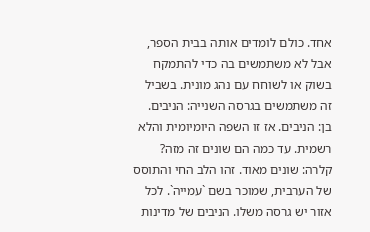אחד. כולם לומדים אותה בבית הספר, אבל לא משתמשים בה כדי להתמקח בשוק או לשוחח עם נהג מונית. בשביל זה משתמשים בגרסה השנייה: הניבים.
בן: הניבים. אז זו השפה היומיומית והלא רשמית. עד כמה הם שונים זה מזה?
קלרה: שונים מאוד. זהו הלב החי והתוסס של הערבית, שמוכר בשם `עמייה`. לכל אזור יש גרסה משלו. הניבים של מדינות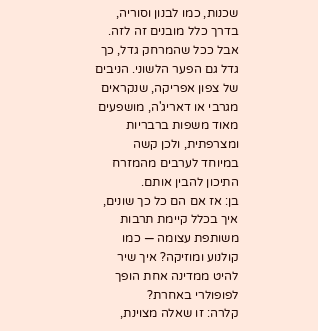שכנות, כמו לבנון וסוריה, בדרך כלל מובנים זה לזה. אבל ככל שהמרחק גדל, כך גדל גם הפער הלשוני. הניבים של צפון אפריקה, שנקראים מגרבי או דאריג'ה, מושפעים מאוד משפות ברבריות ומצרפתית, ולכן קשה במיוחד לערבים מהמזרח התיכון להבין אותם.
בן: אז אם הם כל כך שונים, איך בכלל קיימת תרבות משותפת עצומה — כמו קולנוע ומוזיקה? איך שיר להיט ממדינה אחת הופך לפופולרי באחרת?
קלרה: זו שאלה מצוינת,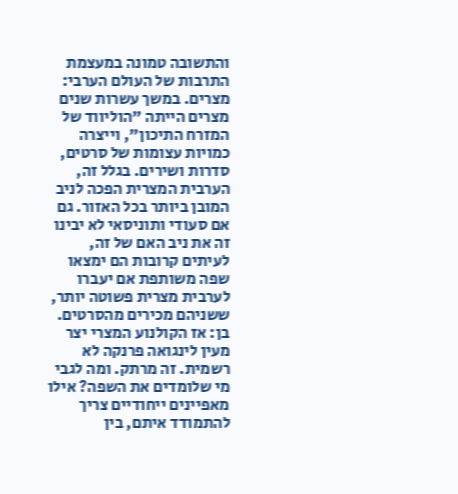והתשובה טמונה במעצמת התרבות של העולם הערבי: מצרים. במשך עשרות שנים מצרים הייתה "הוליווד של המזרח התיכון", וייצרה כמויות עצומות של סרטים, סדרות ושירים. בגלל זה, הערבית המצרית הפכה לניב המובן ביותר בכל האזור. גם אם סעודי ותוניסאי לא יבינו זה את ניב האם של זה, לעיתים קרובות הם ימצאו שפה משותפת אם יעברו לערבית מצרית פשוטה יותר, ששניהם מכירים מהסרטים.
בן: אז הקולנוע המצרי יצר מעין לינגואה פרנקה לא רשמית. זה מרתק. ומה לגבי מי שלומדים את השפה? אילו מאפיינים ייחודיים צריך להתמודד איתם, בין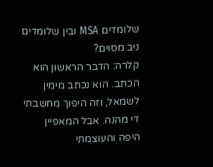שלומדים MSA ובין שלומדים ניב מסוים?
קלרה: הדבר הראשון הוא הכתב. הוא נכתב מימין לשמאל, וזה היפוך מחשבתי די מהנה. אבל המאפיין היפה והעוצמתי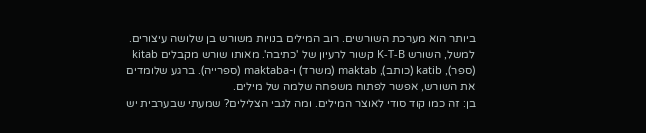ביותר הוא מערכת השורשים. רוב המילים בנויות משורש בן שלושה עיצורים. למשל, השורש K-T-B קשור לרעיון של 'כתיבה'. מאותו שורש מקבלים kitab (ספר), katib (כותב), maktab (משרד) ו-maktaba (ספרייה). ברגע שלומדים את השורש, אפשר לפתוח משפחה שלמה של מילים.
בן: זה כמו קוד סודי לאוצר המילים. ומה לגבי הצלילים? שמעתי שבערבית יש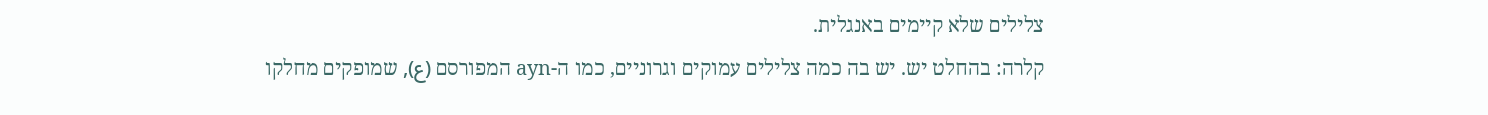צלילים שלא קיימים באנגלית.
קלרה: בהחלט יש. יש בה כמה צלילים עמוקים וגרוניים, כמו ה-ayn המפורסם (ع), שמופקים מחלקו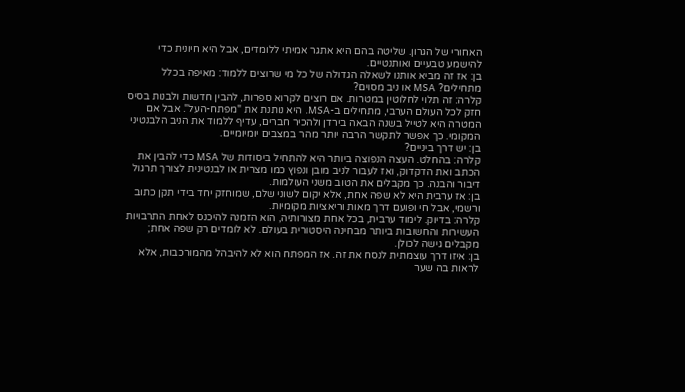האחורי של הגרון. שליטה בהם היא אתגר אמיתי ללומדים, אבל היא חיונית כדי להישמע טבעיים ואותנטיים.
בן: אז זה מביא אותנו לשאלה הגדולה של כל מי שרוצים ללמוד: מאיפה בכלל מתחילים? MSA או ניב מסוים?
קלרה: זה תלוי לחלוטין במטרות. אם רוצים לקרוא ספרות, להבין חדשות ולבנות בסיס חזק לכל העולם הערבי, מתחילים ב-MSA. היא נותנת את "מפתח-העל". אבל אם המטרה היא לטייל בשנה הבאה בירדן ולהכיר חברים, עדיף ללמוד את הניב הלבנטיני המקומי. כך אפשר לתקשר הרבה יותר מהר במצבים יומיומיים.
בן: יש דרך ביניים?
קלרה: בהחלט. העצה הנפוצה ביותר היא להתחיל ביסודות של MSA כדי להבין את הכתב ואת הדקדוק, ואז לעבור לניב מובן ונפוץ כמו מצרית או לבנטינית לצורך תרגול דיבור והבנה. כך מקבלים את הטוב משני העולמות.
בן: אז ערבית היא לא שפה אחת, אלא יקום לשוני שלם, שמוחזק יחד בידי תקן כתוב ורשמי, אבל חי ופועם דרך מאות וריאציות מקומיות.
קלרה: בדיוק. לימוד ערבית, בכל אחת מצורותיה, הוא הזמנה להיכנס לאחת התרבויות העשירות והחשובות ביותר מבחינה היסטורית בעולם. לא לומדים רק שפה אחת; מקבלים גישה לכולן.
בן: איזו דרך עוצמתית לנסח את זה. אז המפתח הוא לא להיבהל מהמורכבות, אלא לראות בה שער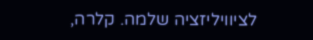לציוויליזציה שלמה. קלרה,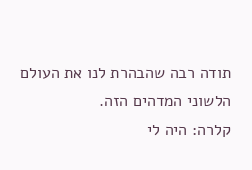תודה רבה שהבהרת לנו את העולם הלשוני המדהים הזה.
קלרה: היה לי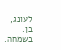לעונג, בן. בשמחה.